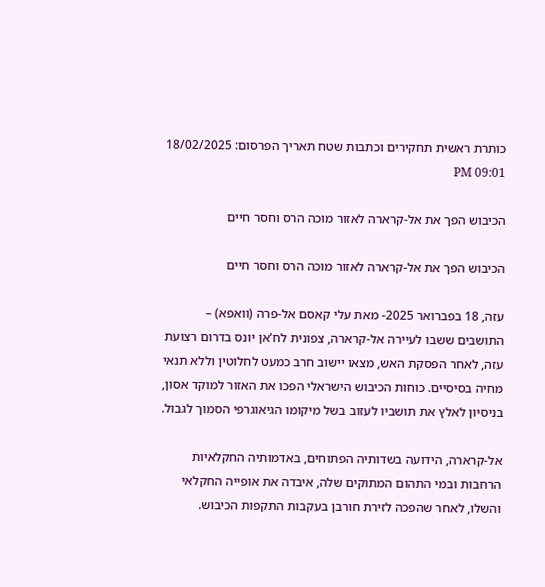כותרת ראשית תחקירים וכתבות שטח תאריך הפרסום: 18/02/2025 09:01 PM

הכיבוש הפך את אל-קרארה לאזור מוכה הרס וחסר חיים

הכיבוש הפך את אל-קרארה לאזור מוכה הרס וחסר חיים

עזה, 18 בפברואר 2025- מאת עלי קאסם אל-פרה (וואפא) – התושבים ששבו לעיירה אל-קרארה, צפונית לח'אן יונס בדרום רצועת עזה, לאחר הפסקת האש, מצאו יישוב חרב כמעט לחלוטין וללא תנאי מחיה בסיסיים. כוחות הכיבוש הישראלי הפכו את האזור למוקד אסון, בניסיון לאלץ את תושביו לעזוב בשל מיקומו הגיאוגרפי הסמוך לגבול.

אל-קרארה, הידועה בשדותיה הפתוחים, באדמותיה החקלאיות הרחבות ובמי התהום המתוקים שלה, איבדה את אופייה החקלאי והשלו, לאחר שהפכה לזירת חורבן בעקבות התקפות הכיבוש.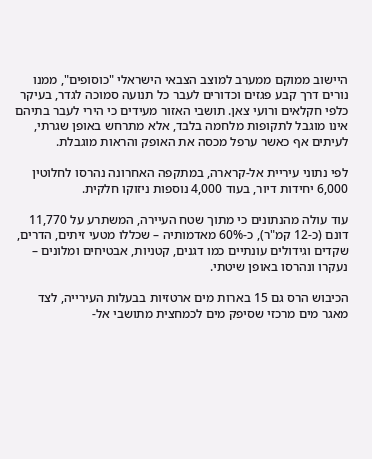היישוב ממוקם ממערב למוצב הצבאי הישראלי "כוסופים", ממנו נורים דרך קבע פגזים וכדורים לעבר כל תנועה סמוכה לגדר, בעיקר כלפי חקלאים ורועי צאן. תושבי האזור מעידים כי הירי לעבר בתיהם אינו מוגבל לתקופות מלחמה בלבד, אלא מתרחש באופן שגרתי, לעיתים אף כאשר ערפל מכסה את האופק והראות מוגבלת.

לפי נתוני עיריית אל-קרארה, במתקפה האחרונה נהרסו לחלוטין 6,000 יחידות דיור, בעוד 4,000 נוספות ניזוקו חלקית.

עוד עולה מהנתונים כי מתוך שטח העיירה, המשתרע על 11,770 דונם (כ-12 קמ"ר), כ-60% מאדמותיה – שכללו מטעי זיתים, הדרים, שקדים וגידולים עונתיים כמו דגנים, קטניות, אבטיחים ומלונים – נעקרו ונהרסו באופן שיטתי.

הכיבוש הרס גם 15 בארות מים ארטזיות בבעלות העירייה, לצד מאגר מים מרכזי שסיפק מים לכמחצית מתושבי אל-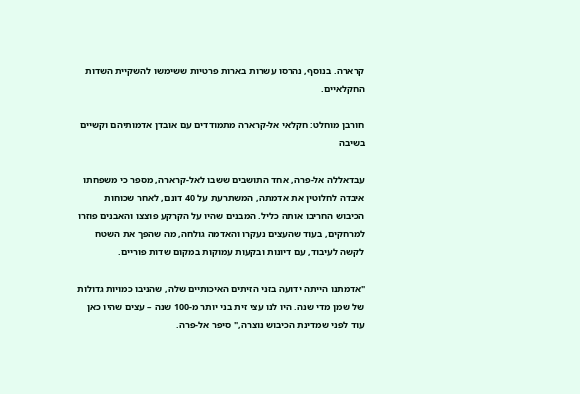קרארה. בנוסף, נהרסו עשרות בארות פרטיות ששימשו להשקיית השדות החקלאיים.

חורבן מוחלט: חקלאי אל-קרארה מתמודדים עם אובדן אדמותיהם וקשיים בשיבה

עבדאללה אל-פרה, אחד התושבים ששבו לאל-קרארה, מספר כי משפחתו איבדה לחלוטין את אדמתה, המשתרעת על 40 דונם, לאחר שכוחות הכיבוש החריבו אותה כליל. המבנים שהיו על הקרקע פוצצו והאבנים פוזרו למרחקים, בעוד שהעצים נעקרו והאדמה גולחה, מה שהפך את השטח לקשה לעיבוד, עם דיונות ובקעות עמוקות במקום שדות פוריים.

"אדמתנו הייתה ידועה בזני הזיתים האיכותיים שלה, שהניבו כמויות גדולות של שמן מדי שנה. היו לנו עצי זית בני יותר מ-100 שנה – עצים שהיו כאן עוד לפני שמדינת הכיבוש נוצרה," סיפר אל-פרה.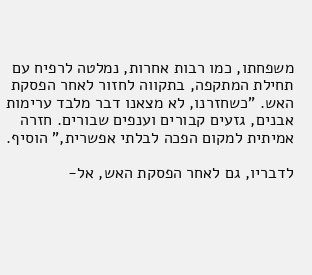משפחתו, כמו רבות אחרות, נמלטה לרפיח עם תחילת המתקפה, בתקווה לחזור לאחר הפסקת האש. "כשחזרנו, לא מצאנו דבר מלבד ערימות אבנים, גזעים קבורים וענפים שבורים. חזרה אמיתית למקום הפכה לבלתי אפשרית," הוסיף.

לדבריו, גם לאחר הפסקת האש, אל-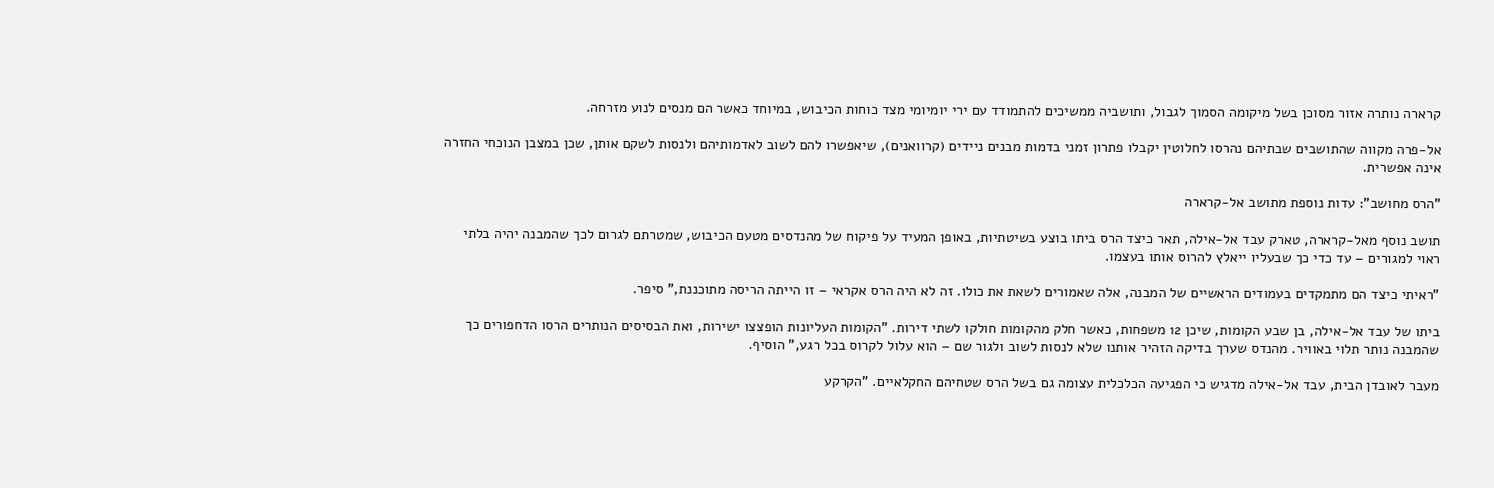קרארה נותרה אזור מסוכן בשל מיקומה הסמוך לגבול, ותושביה ממשיכים להתמודד עם ירי יומיומי מצד כוחות הכיבוש, במיוחד כאשר הם מנסים לנוע מזרחה.

אל-פרה מקווה שהתושבים שבתיהם נהרסו לחלוטין יקבלו פתרון זמני בדמות מבנים ניידים (קרוואנים), שיאפשרו להם לשוב לאדמותיהם ולנסות לשקם אותן, שכן במצבן הנוכחי החזרה אינה אפשרית.

"הרס מחושב": עדות נוספת מתושב אל-קרארה

תושב נוסף מאל-קרארה, טארק עבד אל-אילה, תאר כיצד הרס ביתו בוצע בשיטתיות, באופן המעיד על פיקוח של מהנדסים מטעם הכיבוש, שמטרתם לגרום לכך שהמבנה יהיה בלתי ראוי למגורים – עד כדי כך שבעליו ייאלץ להרוס אותו בעצמו.

"ראיתי כיצד הם מתמקדים בעמודים הראשיים של המבנה, אלה שאמורים לשאת את כולו. זה לא היה הרס אקראי – זו הייתה הריסה מתוכננת," סיפר.

ביתו של עבד אל-אילה, בן שבע הקומות, שיכן 12 משפחות, כאשר חלק מהקומות חולקו לשתי דירות. "הקומות העליונות הופצצו ישירות, ואת הבסיסים הנותרים הרסו הדחפורים כך שהמבנה נותר תלוי באוויר. מהנדס שערך בדיקה הזהיר אותנו שלא לנסות לשוב ולגור שם – הוא עלול לקרוס בכל רגע," הוסיף.

מעבר לאובדן הבית, עבד אל-אילה מדגיש כי הפגיעה הכלכלית עצומה גם בשל הרס שטחיהם החקלאיים. "הקרקע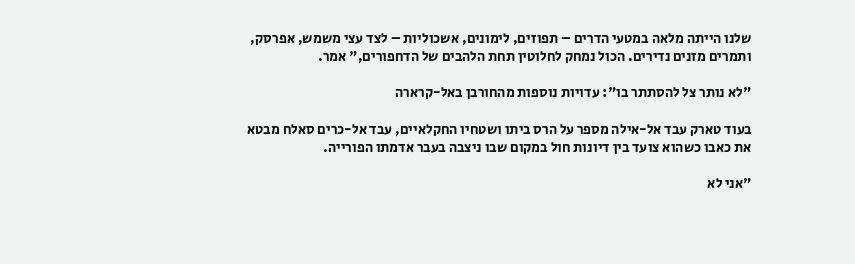שלנו הייתה מלאה במטעי הדרים – תפוזים, לימונים, אשכוליות – לצד עצי משמש, אפרסק, ותמרים מזנים נדירים. הכול נמחק לחלוטין תחת הלהבים של הדחפורים," אמר.

"לא נותר צל להסתתר בו": עדויות נוספות מהחורבן באל-קרארה

בעוד טארק עבד אל-אילה מספר על הרס ביתו ושטחיו החקלאיים, עבד אל-כרים סאלח מבטא את כאבו כשהוא צועד בין דיונות חול במקום שבו ניצבה בעבר אדמתו הפורייה.

"אני לא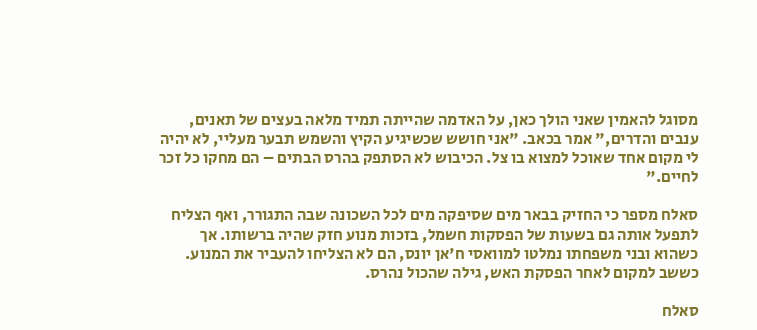מסוגל להאמין שאני הולך כאן, על האדמה שהייתה תמיד מלאה בעצים של תאנים, ענבים והדרים," אמר בכאב. "אני חושש שכשיגיע הקיץ והשמש תבער מעליי, לא יהיה לי מקום אחד שאוכל למצוא בו צל. הכיבוש לא הסתפק בהרס הבתים – הם מחקו כל זכר לחיים."

סאלח מספר כי החזיק בבאר מים שסיפקה מים לכל השכונה שבה התגורר, ואף הצליח לתפעל אותה גם בשעות של הפסקות חשמל, בזכות מנוע חזק שהיה ברשותו. אך כשהוא ובני משפחתו נמלטו למוואסי ח'אן יונס, הם לא הצליחו להעביר את המנוע. כששב למקום לאחר הפסקת האש, גילה שהכול נהרס.

סאלח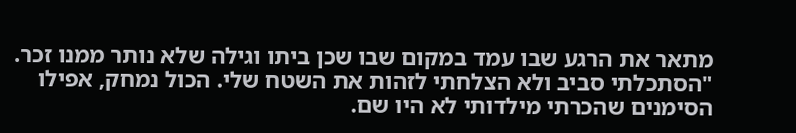מתאר את הרגע שבו עמד במקום שבו שכן ביתו וגילה שלא נותר ממנו זכר. "הסתכלתי סביב ולא הצלחתי לזהות את השטח שלי. הכול נמחק, אפילו הסימנים שהכרתי מילדותי לא היו שם.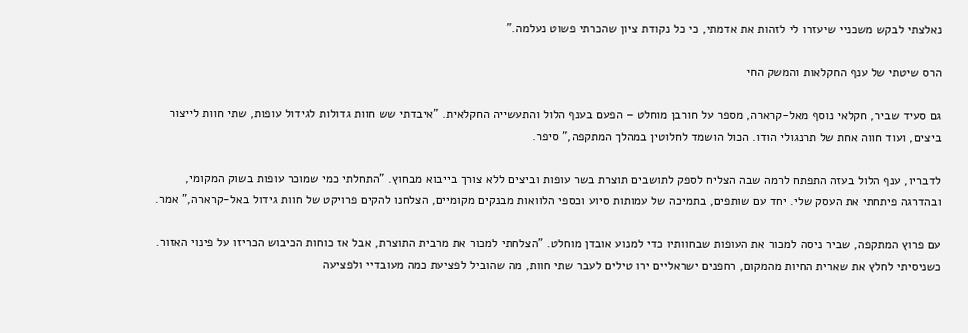נאלצתי לבקש משכניי שיעזרו לי לזהות את אדמתי, כי כל נקודת ציון שהכרתי פשוט נעלמה."

הרס שיטתי של ענף החקלאות והמשק החי

גם סעיד שביר, חקלאי נוסף מאל-קרארה, מספר על חורבן מוחלט – הפעם בענף הלול והתעשייה החקלאית. "איבדתי שש חוות גדולות לגידול עופות, שתי חוות לייצור ביצים, ועוד חווה אחת של תרנגולי הודו. הכול הושמד לחלוטין במהלך המתקפה," סיפר.

לדבריו, ענף הלול בעזה התפתח לרמה שבה הצליח לספק לתושבים תוצרת בשר עופות וביצים ללא צורך בייבוא מבחוץ. "התחלתי כמי שמוכר עופות בשוק המקומי, ובהדרגה פיתחתי את העסק שלי. יחד עם שותפים, בתמיכה של עמותות סיוע וכספי הלוואות מבנקים מקומיים, הצלחנו להקים פרויקט של חוות גידול באל-קרארה," אמר.

עם פרוץ המתקפה, שביר ניסה למכור את העופות שבחוותיו כדי למנוע אובדן מוחלט. "הצלחתי למכור את מרבית התוצרת, אבל אז כוחות הכיבוש הכריזו על פינוי האזור. כשניסיתי לחלץ את שארית החיות מהמקום, רחפנים ישראליים ירו טילים לעבר שתי חוות, מה שהוביל לפציעת כמה מעובדיי ולפציעה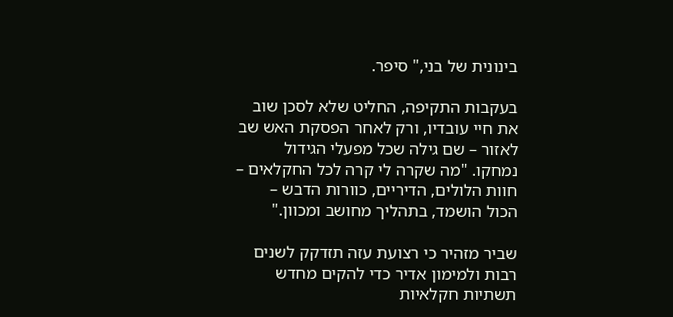בינונית של בני," סיפר.

בעקבות התקיפה, החליט שלא לסכן שוב את חיי עובדיו, ורק לאחר הפסקת האש שב לאזור – שם גילה שכל מפעלי הגידול נמחקו. "מה שקרה לי קרה לכל החקלאים – חוות הלולים, הדיריים, כוורות הדבש – הכול הושמד, בתהליך מחושב ומכוון."

שביר מזהיר כי רצועת עזה תזדקק לשנים רבות ולמימון אדיר כדי להקים מחדש תשתיות חקלאיות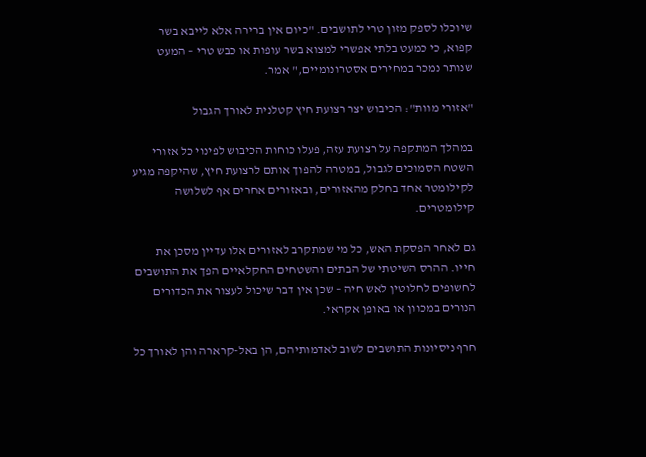שיוכלו לספק מזון טרי לתושבים. "כיום אין ברירה אלא לייבא בשר קפוא, כי כמעט בלתי אפשרי למצוא בשר עופות או כבש טרי – המעט שנותר נמכר במחירים אסטרונומיים," אמר.

"אזורי מוות": הכיבוש יצר רצועת חיץ קטלנית לאורך הגבול

במהלך המתקפה על רצועת עזה, פעלו כוחות הכיבוש לפינוי כל אזורי השטח הסמוכים לגבול, במטרה להפוך אותם לרצועת חיץ, שהיקפה מגיע לקילומטר אחד בחלק מהאזורים, ובאזורים אחרים אף לשלושה קילומטרים.

גם לאחר הפסקת האש, כל מי שמתקרב לאזורים אלו עדיין מסכן את חייו. ההרס השיטתי של הבתים והשטחים החקלאיים הפך את התושבים לחשופים לחלוטין לאש חיה – שכן אין דבר שיכול לעצור את הכדורים הנורים במכוון או באופן אקראי.

חרף ניסיונות התושבים לשוב לאדמותיהם, הן באל-קרארה והן לאורך כל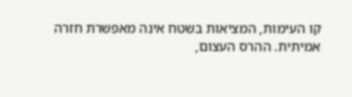קו העימות, המציאות בשטח אינה מאפשרת חזרה אמיתית. ההרס העצום,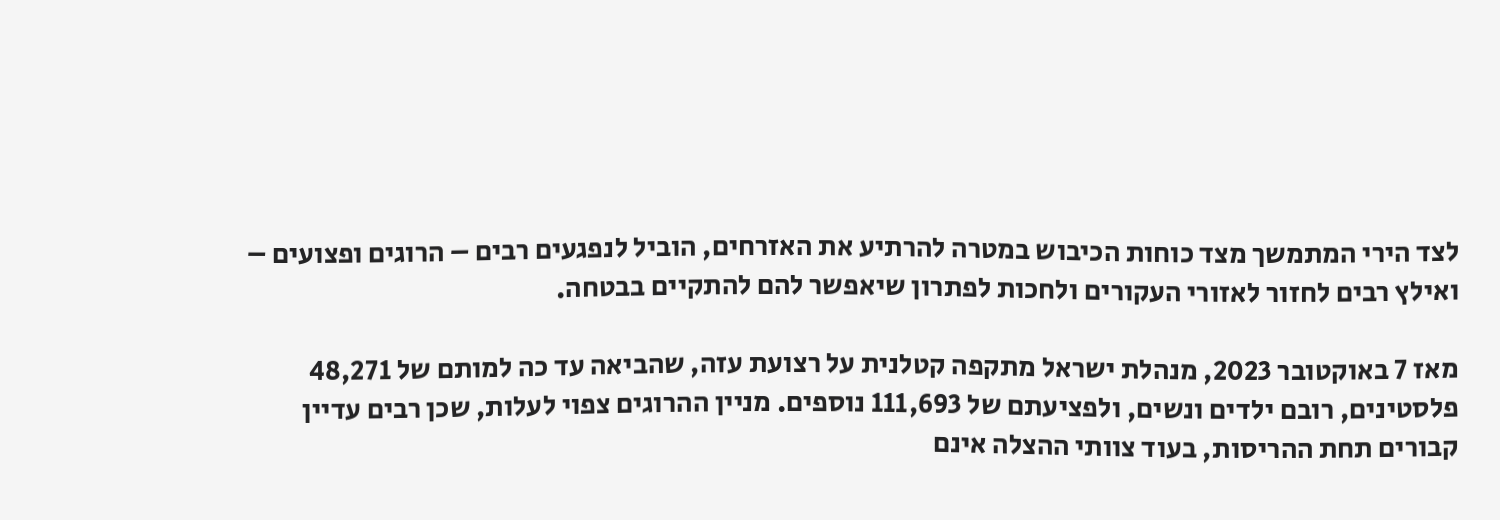לצד הירי המתמשך מצד כוחות הכיבוש במטרה להרתיע את האזרחים, הוביל לנפגעים רבים – הרוגים ופצועים – ואילץ רבים לחזור לאזורי העקורים ולחכות לפתרון שיאפשר להם להתקיים בבטחה.

מאז 7 באוקטובר 2023, מנהלת ישראל מתקפה קטלנית על רצועת עזה, שהביאה עד כה למותם של 48,271 פלסטינים, רובם ילדים ונשים, ולפציעתם של 111,693 נוספים. מניין ההרוגים צפוי לעלות, שכן רבים עדיין קבורים תחת ההריסות, בעוד צוותי ההצלה אינם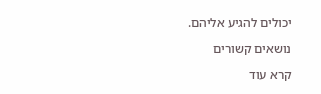יכולים להגיע אליהם.

נושאים קשורים

קרא עוד